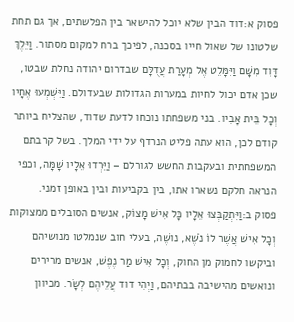פסוק א:דוד הבין שלא יוכל להישאר בין הפלשתים, אך גם תחת שלטונו של שאול חייו בסכנה, לפיכך ברח למקום מסתור. וַיֵּלֶךְ דָּוִד מִשָּׁם וַיִּמָּלֵט אֶל מְעָרַת עֲדֻלָּם שבדרום יהודה נחלת שבטו, שכן אדם יכול לחיות במערות הגדולות שבעדולם. וַיִּשְׁמְעוּ אֶחָיו וְכָל בֵּית אָבִיו. בני משפחתו נוכחו לדעת שדוד, שהצליח ביותר קודם לכן, הוא עתה פליט הנרדף על ידי המלך. בשל קרבתם המשפחתית ובעקבות החשש לגורלם – וַיֵּרְדוּ אֵלָיו שָׁמָּה, וכפי הנראה חלקם נשארו אתו, בין בקביעות ובין באופן זמני.
פסוק ב:וַיִּתְקַבְּצוּ אֵלָיו כָּל אִישׁ מָצוֹק, אנשים הסובלים ממצוקות וְכָל אִישׁ אֲשֶׁר לוֹ נֹשֶׁא, נושֶׁה, בעלי חוב שנמלטו מנושיהם וביקשו לחמוק מן החוק, וְכָל אִישׁ מַר נֶפֶשׁ, אנשים מרירים ונואשים מהישיבה בבתיהם, וַיְהִי דוד עֲלֵיהֶם לְשָׂר. מכיוון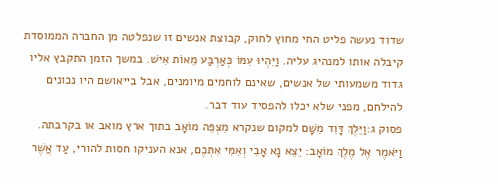שדוד נעשה פליט החי מחוץ לחוק, קבוצת אנשים זו שנפלטה מן החברה הממוסדת קיבלה אותו למנהיג עליה. וַיִּהְיוּ עִמּוֹ כְּאַרְבַּע מֵאוֹת אִישׁ. במשך הזמן התקבץ אליו גדוד משמעותי של אנשים, שאינם לוחמים מיומנים, אבל בייאושם היו נכונים להילחם, מפני שלא יכלו להפסיד עוד דבר.
פסוק ג:וַיֵּלֶךְ דָּוִד מִשָּׁם למקום שנקרא מִצְפֵּה מוֹאָב בתוך ארץ מואב או בקרבתה. וַיֹּאמֶר אֶל מֶלֶךְ מוֹאָב: יֵצֵא נָא אָבִי וְאִמִּי אִתְּכֶם, אנא העניקו חסות להורי, עַד אֲשֶׁר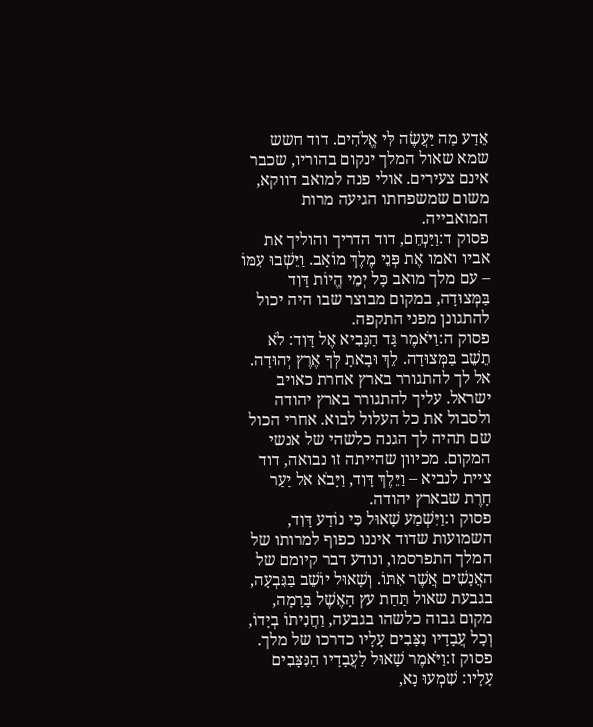אֵדַע מַה יַּעֲשֶׂה לִּי אֱלֹהִים. דוד חשש שמא שאול המלך ינקום בהוריו, שכבר אינם צעירים. אולי פנה למואב דווקא, משום שמשפחתו הגיעה מרות המואבייה.
פסוק ד:וַיַּנְחֵם, דוד הדריך והוליך את אביו ואמו אֶת פְּנֵי מֶלֶךְ מוֹאָב. וַיֵּשְׁבוּ עִמּוֹ – עם מלך מואב כָּל יְמֵי הֱיוֹת דָּוִד בַּמְּצוּדָה, במקום מבוצר שבו היה יכול להתגונן מפני התקפה.
פסוק ה:וַיֹּאמֶר גָּד הַנָּבִיא אֶל דָּוִד: לֹא תֵשֵׁב בַּמְּצוּדָה. לֵךְ וּבָאתָ לְּךָ אֶרֶץ יְהוּדָה. אל לך להתגורר בארץ אחרת כאויב ישראל. עליך להתגורר בארץ יהודה ולסבול את כל העלול לבוא. אחרי הכול שם תהיה לך הגנה כלשהי של אנשי המקום. מכיוון שהייתה זו נבואה, דוד ציית לנביא – וַיֵּלֶךְ דָּוִד, וַיָּבֹא אל יַעַר חָרֶת שבארץ יהודה.
פסוק ו:וַיִּשְׁמַע שָׁאוּל כִּי נוֹדַע דָּוִד, השמועות שדוד איננו כפוף למרותו של המלך התפרסמו, ונודע דבר קיומם של האֲנָשִׁים אֲשֶׁר אִתּוֹ. וְשָׁאוּל יוֹשֵׁב בַּגִּבְעָה, בגבעת שאול תַּחַת עץ הָאֶשֶׁל בָּרָמָה, מקום גבוה כלשהו בגבעה, וַחֲנִיתוֹ בְיָדוֹ, וְכָל עֲבָדָיו נִצָּבִים עָלָיו כדרכו של מלך.
פסוק ז:וַיֹּאמֶר שָׁאוּל לַעֲבָדָיו הַנִּצָּבִים עָלָיו: שִׁמְעוּ נָא,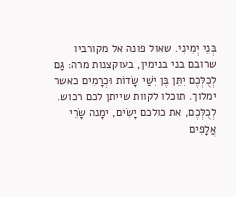בְּנֵי יְמִינִי. שאול פונה אל מקורביו שרובם בני בנימין, בעוקצנות מרה: גַּם לְכֻלְּכֶם יִתֵּן בֶּן יִשַׁי שָׂדוֹת וּכְרָמִים כאשר ימלוך. תוכלו לקוות שייתן לכם רכוש. לְכֻלְּכֶם, את כולכם יָשִׂים, ימָנה שָׂרֵי אֲלָפִים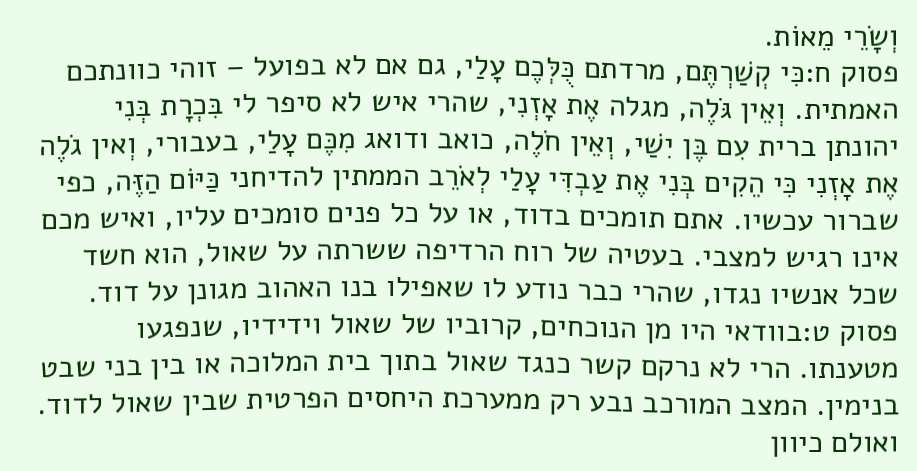וְשָׂרֵי מֵאוֹת.
פסוק ח:כִּי קְשַׁרְתֶּם, מרדתם כֻּלְּכֶם עָלַי, גם אם לא בפועל – זוהי כוונתכם האמתית. וְאֵין גֹּלֶה, מגלה אֶת אָזְנִי, שהרי איש לא סיפר לי בִּכְרָת בְּנִי יהונתן ברית עִם בֶּן יִשַׁי, וְאֵין חֹלֶה, כואב ודואג מִכֶּם עָלַי, בעבורי, וְאין גֹלֶה אֶת אָזְנִי כִּי הֵקִים בְּנִי אֶת עַבְדִּי עָלַי לְאֹרֵב הממתין להדיחני כַּיּוֹם הַזֶּה, כפי שברור עכשיו. אתם תומכים בדוד, או על כל פנים סומכים עליו, ואיש מכם אינו רגיש למצבי. בעטיה של רוח הרדיפה ששרתה על שאול, הוא חשד שכל אנשיו נגדו, שהרי כבר נודע לו שאפילו בנו האהוב מגונן על דוד.
פסוק ט:בוודאי היו מן הנוכחים, קרוביו של שאול וידידיו, שנפגעו מטענתו. הרי לא נרקם קשר כנגד שאול בתוך בית המלוכה או בין בני שבט בנימין. המצב המורכב נבע רק ממערכת היחסים הפרטית שבין שאול לדוד. ואולם כיוון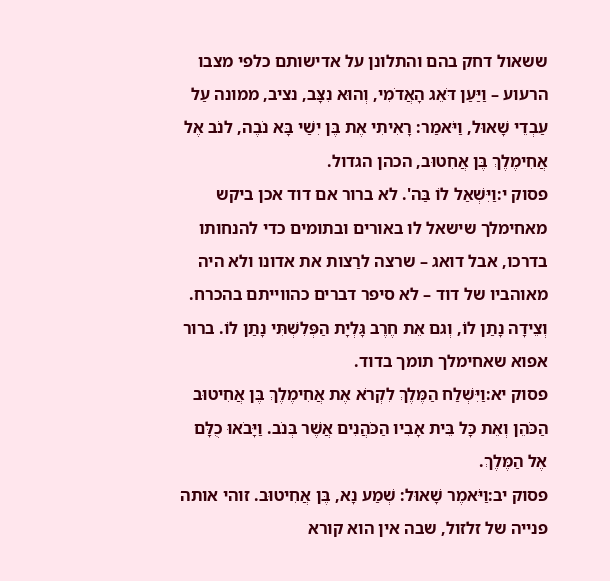ששאול דחק בהם והתלונן על אדישותם כלפי מצבו הרעוע – וַיַּעַן דֹּאֵג הָאֲדֹמִי, וְהוּא נִצָּב, נציב, ממונה עַל עַבְדֵי שָׁאוּל, וַיֹּאמַר: רָאִיתִי אֶת בֶּן יִשַׁי בָּא נֹבֶה, לנֹב אֶל אֲחִימֶלֶךְ בֶּן אֲחִטוּב, הכהן הגדול.
פסוק י:וַיִּשְׁאַל לוֹ בַּה'. לא ברור אם דוד אכן ביקש מאחימלך שישאל לו באורים ובתומים כדי להנחותו בדרכו, אבל דואג – שרצה לרַצות את אדונו ולא היה מאוהביו של דוד – לא סיפר דברים כהווייתם בהכרח. וְצֵידָה נָתַן לוֹ, וְגם אֵת חֶרֶב גָּלְיָת הַפְּלִשְׁתִּי נָתַן לוֹ. ברור אפוא שאחימלך תומך בדוד.
פסוק יא:וַיִּשְׁלַח הַמֶּלֶךְ לִקְרֹא אֶת אֲחִימֶלֶךְ בֶּן אֲחִיטוּב הַכֹּהֵן וְאֵת כָּל בֵּית אָבִיו הַכֹּהֲנִים אֲשֶׁר בְּנֹב. וַיָּבֹאוּ כֻלָּם אֶל הַמֶּלֶךְ.
פסוק יב:וַיֹּאמֶר שָׁאוּל: שְׁמַע נָא, בֶּן אֲחִיטוּב. זוהי אותה פנייה של זלזול, שבה אין הוא קורא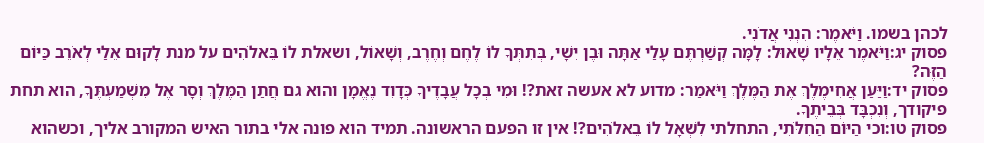לכהן בשמו. וַיֹּאמֶר: הִנְנִי אֲדֹנִי.
פסוק יג:וַיֹּאמֶר אֵלָיו שָׁאוּל: לָמָּה קְשַׁרְתֶּם עָלַי אַתָּה וּבֶן יִשָׁי, בְּתִתְּךָ לוֹ לֶחֶם וְחֶרֶב, וְשָׁאוֹל, ושאלת לוֹ בֵּאלֹהִים על מנת לָקוּם אֵלַי לְאֹרֵב כַּיּוֹם הַזֶּה?
פסוק יד:וַיַּעַן אֲחִימֶלֶךְ אֶת הַמֶּלֶךְ וַיֹּאמַר: מדוע לא אעשה זאת?! וּמִי בְכָל עֲבָדֶיךָ כְּדָוִד נֶאֱמָן והוא גם חֲתַן הַמֶּלֶךְ וְסָר אֶל מִשְׁמַעְתֶּךָ, הוא תחת פיקודך, וְנִכְבָּד בְּבֵיתֶךָ.
פסוק טו:וכי הַיּוֹם הַחִלֹּתִי, התחלתי לִשְׁאָל לוֹ בֵאלֹהִים?! אין זו הפעם הראשונה. תמיד הוא פונה אלי בתור האיש המקורב אליך, וכשהוא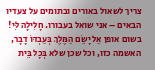צריך לשאול באורים ובתומים על צעדיו הבאים – אני שואל בעבורו. חָלִילָה לִּי! בשום אופן אַל יָשֵׂם הַמֶּלֶךְ בְּעַבְדּוֹ דָבָר, האשמה כזו, וכל שכן שלא בְּכָל בֵּית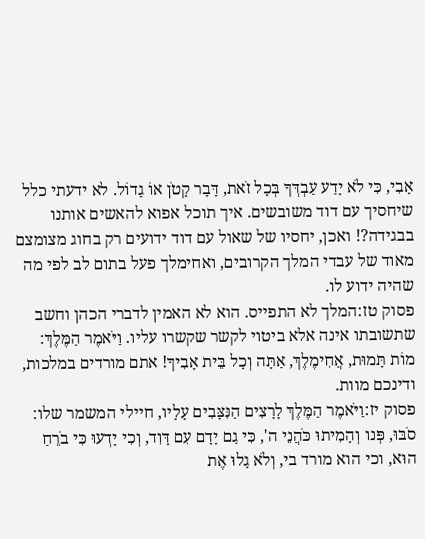אָבִי, כִּי לֹא יָדַע עַבְדְּךָ בְּכָל זֹאת, דָּבָר קָטֹן אוֹ גָדוֹל. לא ידעתי כלל שיחסיך עם דוד משובשים. איך תוכל אפוא להאשים אותנו בבגידה?! ואכן, יחסיו של שאול עם דוד ידועים רק בחוג מצומצם מאוד של עבדי המלך הקרובים, ואחימלך פעל בתום לב לפי מה שהיה ידוע לו.
פסוק טז:המלך לא התפייס. הוא לא האמין לדברי הכהן וחשב שתשובתו אינה אלא ביטוי לקשר שקשרו עליו. וַיֹּאמֶר הַמֶּלֶךְ: מוֹת תָּמוּת, אֲחִימֶלֶךְ, אַתָּה וְכָל בֵּית אָבִיךָ! אתם מורדים במלכות, ודינכם מוות.
פסוק יז:וַיֹּאמֶר הַמֶּלֶךְ לָרָצִים הַנִּצָּבִים עָלָיו, חיילי המשמר שלו: סֹבּוּ, פְּנו וְהָמִיתוּ כֹּהֲנֵי ה', כִּי גַם יָדָם עִם דָּוִד, וְכִי יָדְעוּ כִּי בֹרֵחַ הוּא, וכי הוא מורד בי, וְלֹא גָלוּ אֶת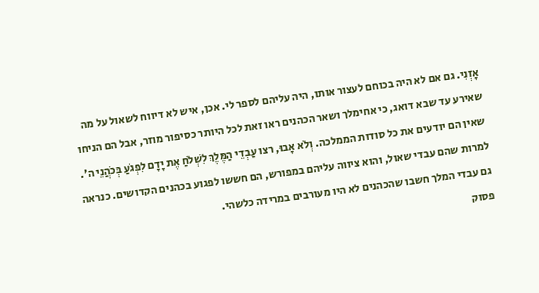אָזְנִי. גם אם לא היה בכוחם לעצור אותו, היה עליהם לספר לי. אכן, איש לא דיווח לשאול על מה שאירע עד שבא דואג, כי אחימלך ושאר הכהנים ראו זאת לכל היותר כסיפור מוזר, אבל הם הניחו שאין הם יודעים את כל סודות הממלכה. וְלֹא אָבוּ, רצו עַבְדֵי הַמֶּלֶךְ לִשְׁלֹחַ אֶת יָדָם לִפְגֹעַ בְּכֹהֲנֵי ה'. למרות שהם עבדי שאול, והוא ציווה עליהם במפורש, הם חששו לפגוע בכהנים הקדושים. כנראה גם עבדי המלך חשבו שהכהנים לא היו מעורבים במרידה כלשהי.
פסוק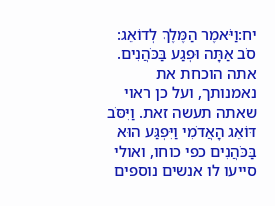יח:וַיֹּאמֶר הַמֶּלֶךְ לְדוֹאֵג: סֹב אַתָּה וּפְגַע בַּכֹּהֲנִים. אתה הוכחת את נאמנותך, ועל כן ראוי שאתה תעשה זאת. וַיִּסֹּב דּוֹאֵג הָאֲדֹמִי וַיִּפְגַּע הוּא בַּכֹּהֲנִים כפי כוחו, ואולי סייעו לו אנשים נוספים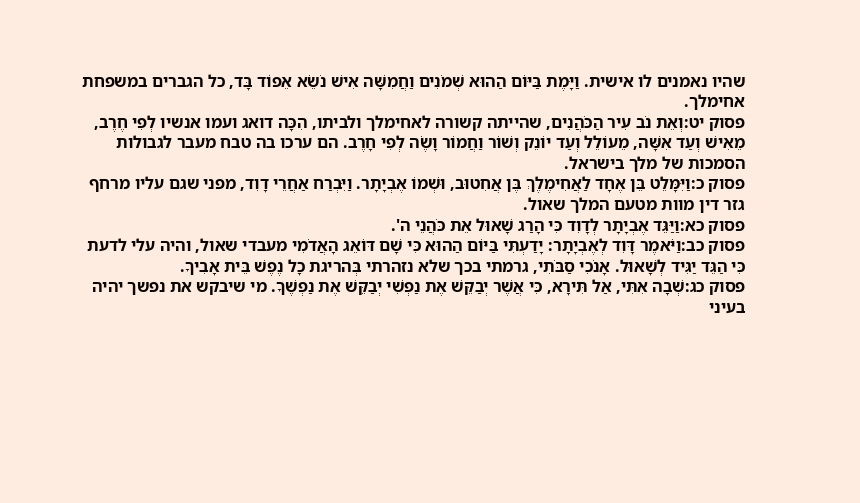שהיו נאמנים לו אישית. וַיָּמֶת בַּיּוֹם הַהוּא שְׁמֹנִים וַחֲמִשָּׁה אִישׁ נֹשֵׂא אֵפוֹד בָּד, כל הגברים במשפחת אחימלך.
פסוק יט:וְאֵת נֹב עִיר הַכֹּהֲנִים, שהייתה קשורה לאחימלך ולביתו, הִכָּה דואג ועמו אנשיו לְפִי חֶרֶב, מֵאִישׁ וְעַד אִשָּׁה, מֵעוֹלֵל וְעַד יוֹנֵק וְשׁוֹר וַחֲמוֹר וָשֶׂה לְפִי חָרֶב. הם ערכו בה טבח מעבר לגבולות הסמכות של מלך בישראל.
פסוק כ:וַיִּמָּלֵט בֵּן אֶחָד לַאֲחִימֶלֶךְ בֶּן אֲחִטוּב, וּשְׁמוֹ אֶבְיָתָר. וַיִּבְרַח אַחֲרֵי דָוִד, מפני שגם עליו מרחף גזר דין מוות מטעם המלך שאול.
פסוק כא:וַיַּגֵּד אֶבְיָתָר לְדָוִד כִּי הָרַג שָׁאוּל אֵת כֹּהֲנֵי ה'.
פסוק כב:וַיֹּאמֶר דָּוִד לְאֶבְיָתָר: יָדַעְתִּי בַּיּוֹם הַהוּא כִּי שָׁם דּוֹאֵג הָאֲדֹמִי מעבדי שאול, והיה עלי לדעת כִּי הַגֵּד יַגִּיד לְשָׁאוּל. אָנֹכִי סַבֹּתִי, גרמתי בכך שלא נזהרתי בְּהריגת כָל נֶפֶשׁ בֵּית אָבִיךָ.
פסוק כג:שְׁבָה אִתִּי, אַל תִּירָא, כִּי אֲשֶׁר יְבַקֵּשׁ אֶת נַפְשִׁי יְבַקֵּשׁ אֶת נַפְשֶׁךָ. מי שיבקש את נפשך יהיה בעיני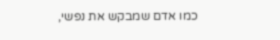כמו אדם שמבקש את נפשי,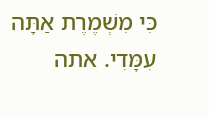כִּי מִשְׁמֶרֶת אַתָּה עִמָּדִי. אתה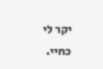יקר לי כחיי.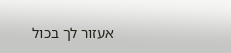אעזור לך בכול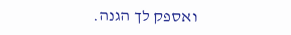ואספק לך הגנה.